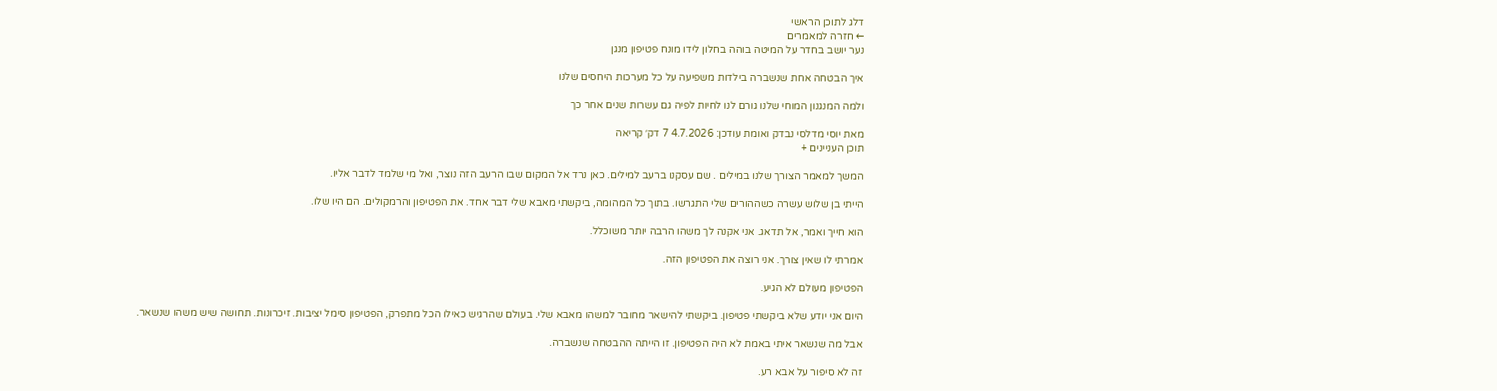דלג לתוכן הראשי
← חזרה למאמרים
נער יושב בחדר על המיטה בוהה בחלון לידו מונח פטיפון מנגן

איך הבטחה אחת שנשברה בילדות משפיעה על כל מערכות היחסים שלנו

ולמה המנגנון המוחי שלנו גורם לנו לחיות לפיה גם עשרות שנים אחר כך

מאת יוסי מדלסי נבדק ואומת עודכן: 4.7.2026 7 דק׳ קריאה
תוכן העניינים +

המשך למאמר הצורך שלנו במילים . שם עסקנו ברעב למילים. כאן נרד אל המקום שבו הרעב הזה נוצר, ואל מי שלמד לדבר אליו.

הייתי בן שלוש עשרה כשההורים שלי התגרשו. בתוך כל המהומה, ביקשתי מאבא שלי דבר אחד. את הפטיפון והרמקולים. הם היו שלו.

הוא חייך ואמר, אל תדאג. אני אקנה לך משהו הרבה יותר משוכלל.

אמרתי לו שאין צורך. אני רוצה את הפטיפון הזה.

הפטיפון מעולם לא הגיע.

היום אני יודע שלא ביקשתי פטיפון. ביקשתי להישאר מחובר למשהו מאבא שלי. בעולם שהרגיש כאילו הכל מתפרק, הפטיפון סימל יציבות. זיכרונות. תחושה שיש משהו שנשאר.

אבל מה שנשאר איתי באמת לא היה הפטיפון. זו הייתה ההבטחה שנשברה.

זה לא סיפור על אבא רע.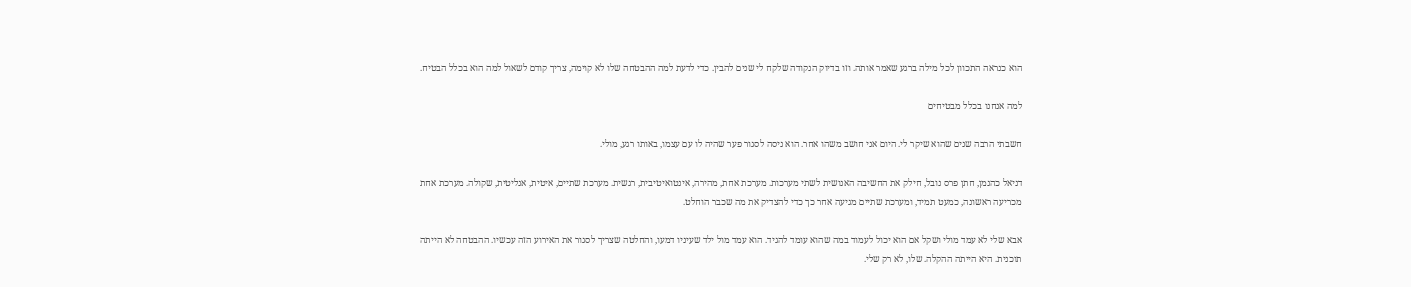הוא כנראה התכוון לכל מילה ברגע שאמר אותה. וזו בדיוק הנקודה שלקח לי שנים להבין. כדי לדעת למה ההבטחה שלו לא קוימה, צריך קודם לשאול למה הוא בכלל הבטיח.

למה אנחנו בכלל מבטיחים

חשבתי הרבה שנים שהוא שיקר לי. היום אני חושב משהו אחר. הוא ניסה לסגור פער שהיה לו עם עצמו, באותו רגע, מולי.

דניאל כהנמן, חתן פרס נובל, חילק את החשיבה האנושית לשתי מערכות. מערכת אחת, מהירה, אינטואיטיבית, רגשית. מערכת שתיים, איטית, אנליטית, שקולה. מערכת אחת מכריעה ראשונה, כמעט תמיד, ומערכת שתיים מגיעה אחר כך כדי להצדיק את מה שכבר הוחלט.

אבא שלי לא עמד מולי ושקל אם הוא יכול לעמוד במה שהוא עומד להגיד. הוא עמד מול ילד שעיניו דמעו, והחלטה שצריך לסגור את האירוע הזה עכשיו. ההבטחה לא הייתה תוכנית. היא הייתה ההקלה. שלו, לא רק שלי.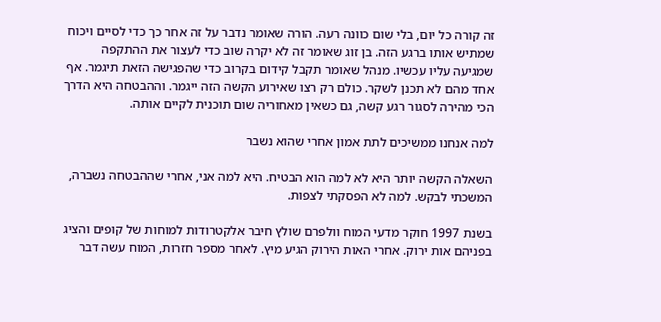זה קורה כל יום, בלי שום כוונה רעה. הורה שאומר נדבר על זה אחר כך כדי לסיים ויכוח שמתיש אותו ברגע הזה. בן זוג שאומר זה לא יקרה שוב כדי לעצור את ההתקפה שמגיעה עליו עכשיו. מנהל שאומר תקבל קידום בקרוב כדי שהפגישה הזאת תיגמר. אף אחד מהם לא תכנן לשקר. כולם רק רצו שאירוע הקשה הזה ייגמר. וההבטחה היא הדרך הכי מהירה לסגור רגע קשה, גם כשאין מאחוריה שום תוכנית לקיים אותה.

למה אנחנו ממשיכים לתת אמון אחרי שהוא נשבר

השאלה הקשה יותר היא לא למה הוא הבטיח. היא למה אני, אחרי שההבטחה נשברה, המשכתי לבקש. למה לא הפסקתי לצפות.

בשנת 1997 חוקר מדעי המוח וולפרם שולץ חיבר אלקטרודות למוחות של קופים והציג בפניהם אות ירוק. אחרי האות הירוק הגיע מיץ. לאחר מספר חזרות, המוח עשה דבר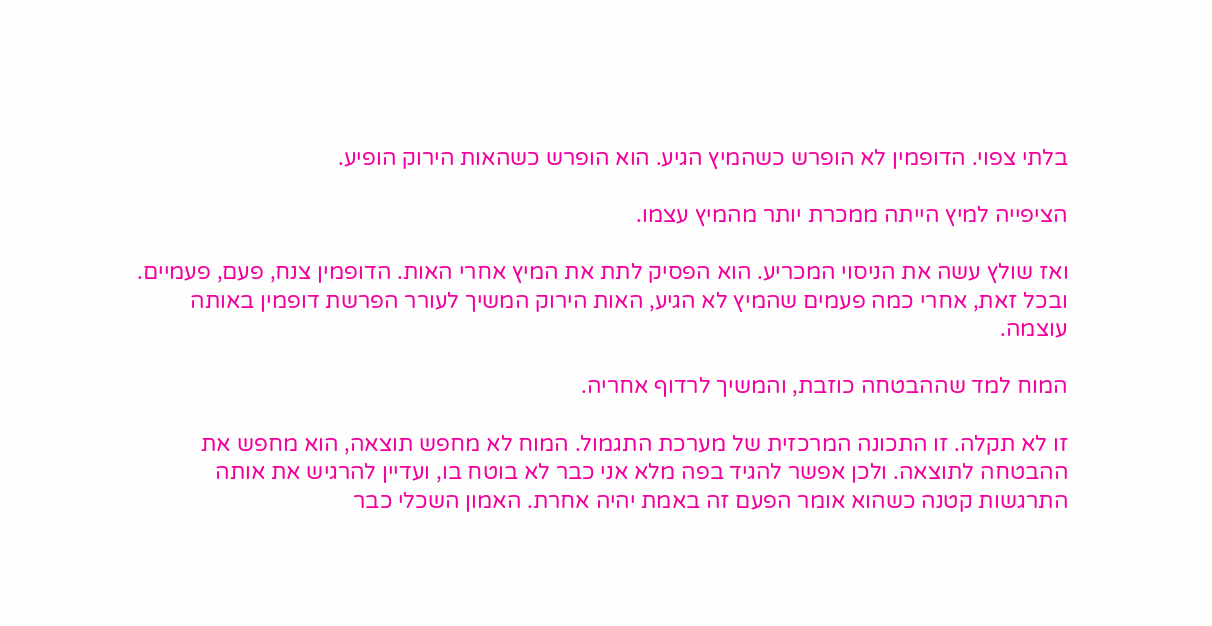בלתי צפוי. הדופמין לא הופרש כשהמיץ הגיע. הוא הופרש כשהאות הירוק הופיע.

הציפייה למיץ הייתה ממכרת יותר מהמיץ עצמו.

ואז שולץ עשה את הניסוי המכריע. הוא הפסיק לתת את המיץ אחרי האות. הדופמין צנח, פעם, פעמיים. ובכל זאת, אחרי כמה פעמים שהמיץ לא הגיע, האות הירוק המשיך לעורר הפרשת דופמין באותה עוצמה.

המוח למד שההבטחה כוזבת, והמשיך לרדוף אחריה.

זו לא תקלה. זו התכונה המרכזית של מערכת התגמול. המוח לא מחפש תוצאה, הוא מחפש את ההבטחה לתוצאה. ולכן אפשר להגיד בפה מלא אני כבר לא בוטח בו, ועדיין להרגיש את אותה התרגשות קטנה כשהוא אומר הפעם זה באמת יהיה אחרת. האמון השכלי כבר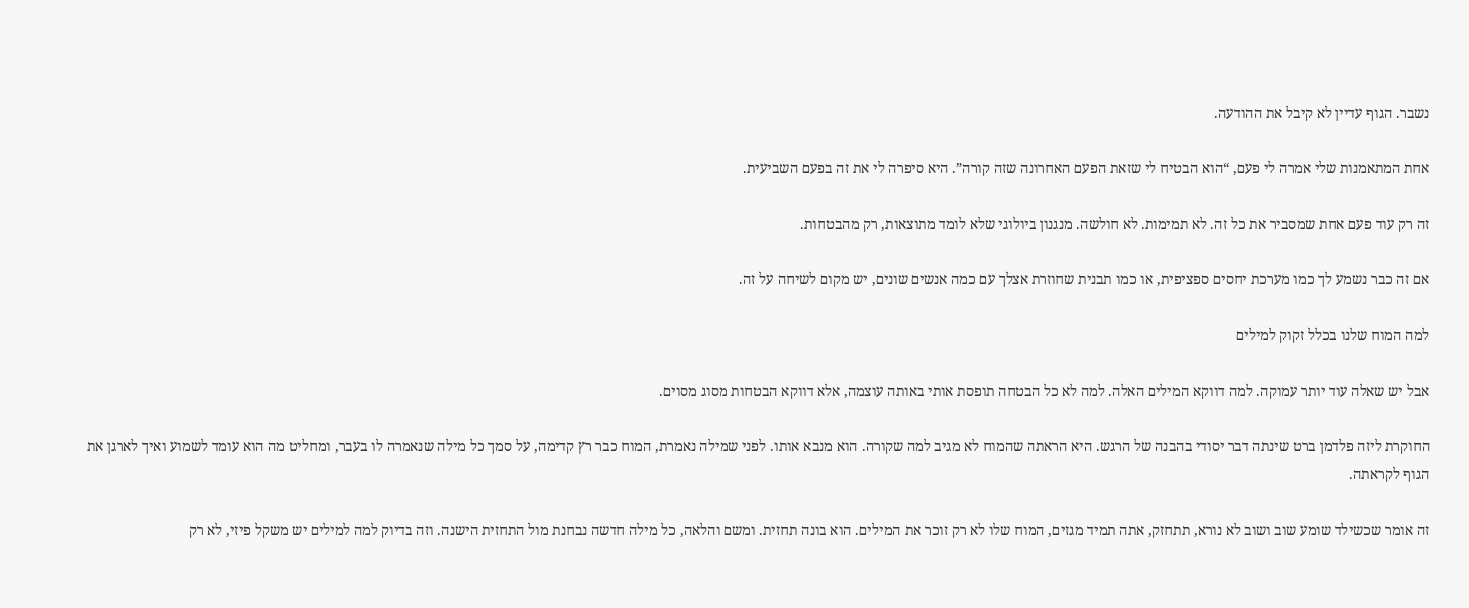נשבר. הגוף עדיין לא קיבל את ההודעה.

אחת המתאמנות שלי אמרה לי פעם, “הוא הבטיח לי שזאת הפעם האחרונה שזה קורה”. היא סיפרה לי את זה בפעם השביעית.

זה רק עוד פעם אחת שמסביר את כל זה. לא תמימות. לא חולשה. מנגנון ביולוגי שלא לומד מתוצאות, רק מהבטחות.

אם זה כבר נשמע לך כמו מערכת יחסים ספציפית, או כמו תבנית שחוזרת אצלך עם כמה אנשים שונים, יש מקום לשיחה על זה.

למה המוח שלנו בכלל זקוק למילים

אבל יש שאלה עוד יותר עמוקה. למה דווקא המילים האלה. למה לא כל הבטחה תופסת אותי באותה עוצמה, אלא דווקא הבטחות מסוג מסוים.

החוקרת ליזה פלדמן ברט שינתה דבר יסודי בהבנה של הרגש. היא הראתה שהמוח לא מגיב למה שקורה. הוא מנבא אותו. לפני שמילה נאמרת, המוח כבר רץ קדימה, על סמך כל מילה שנאמרה לו בעבר, ומחליט מה הוא עומד לשמוע ואיך לארגן את הגוף לקראתה.

זה אומר שכשילד שומע שוב ושוב לא נורא, תתחזק, אתה תמיד מגזים, המוח שלו לא רק זוכר את המילים. הוא בונה תחזית. ומשם והלאה, כל מילה חדשה נבחנת מול התחזית הישנה. וזה בדיוק למה למילים יש משקל פיזי, לא רק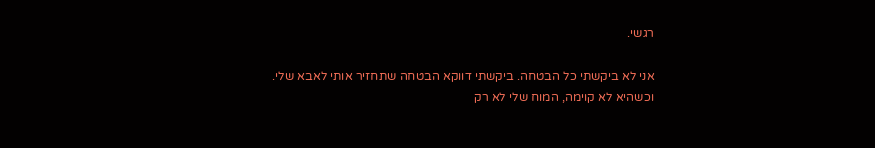רגשי.

אני לא ביקשתי כל הבטחה. ביקשתי דווקא הבטחה שתחזיר אותי לאבא שלי. וכשהיא לא קוימה, המוח שלי לא רק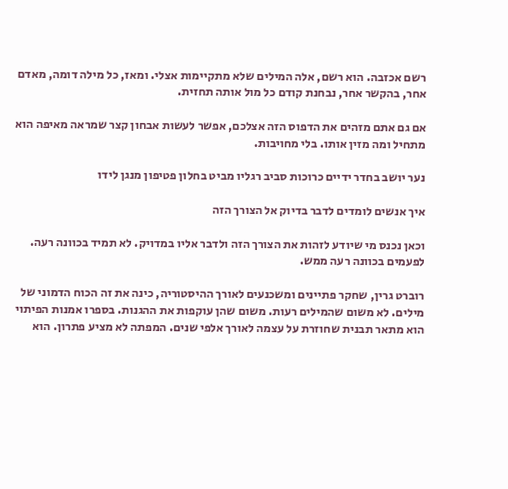רשם אכזבה. הוא רשם, אלה המילים שלא מתקיימות אצלי. ומאז, כל מילה דומה, מאדם אחר, בהקשר אחר, נבחנת קודם כל מול אותה תחזית.

אם גם אתם מזהים את הדפוס הזה אצלכם, אפשר לעשות אבחון קצר שמראה מאיפה הוא מתחיל ומה מזין אותו. בלי מחויבות.

נער יושב בחדר ידיים כרוכות סביב רגליו מביט בחלון פטיפון מנגן לידו

איך אנשים לומדים לדבר בדיוק אל הצורך הזה

וכאן נכנס מי שיודע לזהות את הצורך הזה ולדבר אליו במדויק. לא תמיד בכוונה רעה. לפעמים בכוונה רעה ממש.

רוברט גרין, שחקר פתיינים ומשכנעים לאורך ההיסטוריה, כינה את זה הכוח הדמוני של מילים. לא משום שהמילים רעות. משום שהן עוקפות את ההגנות. בספרו אמנות הפיתוי הוא מתאר תבנית שחוזרת על עצמה לאורך אלפי שנים. המפתה לא מציע פתרון. הוא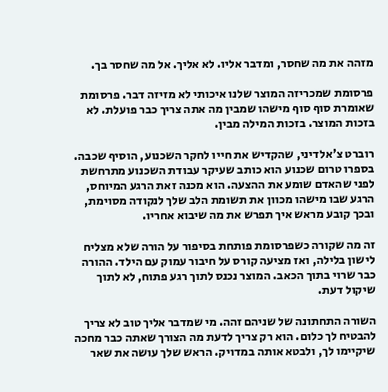מזהה את מה שחסר, ומדבר אליו. לא אליך. אל מה שחסר בך.

פרסומת שמכריזה המוצר שלנו איכותי לא מזיזה דבר. פרסומת שאומרת סוף סוף מישהו שמבין מה אתה צריך כבר פועלת. לא בזכות המוצר. בזכות המילה מבין.

רוברט צ'אלדיני, שהקדיש את חייו לחקר השכנוע, הוסיף שכבה. בספרו טרום שכנוע הוא כותב שעיקר עבודת השכנוע מתרחשת לפני שהאדם שומע את ההצעה. הוא מכנה זאת הרגע המיוחס, הרגע שבו מישהו מכוון את תשומת הלב שלך לנקודה מסוימת, ובכך קובע מראש איך תפרש את מה שיבוא אחריו.

זה מה שקורה כשפרסומת פותחת בסיפור על הורה שלא מצליח לישון בלילה, ואז מציעה קורס על חיבור עמוק עם הילד. ההורה כבר שרוי בתוך הכאב. המוצר נכנס לתוך רגע פתוח, לא לתוך שיקול דעת.

השורה התחתונה של שניהם זהה. מי שמדבר אליך טוב לא צריך להבטיח לך כלום. הוא רק צריך לדעת מה הצורך שאתה כבר מחכה שיקיימו לך, ולבטא אותה במדויק. הראש שלך עושה את שאר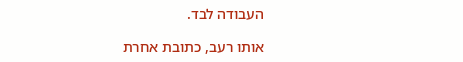העבודה לבד.

אותו רעב, כתובת אחרת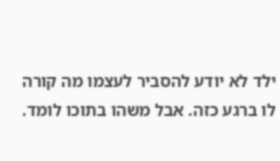ילד לא יודע להסביר לעצמו מה קורה לו ברגע כזה. אבל משהו בתוכו לומד.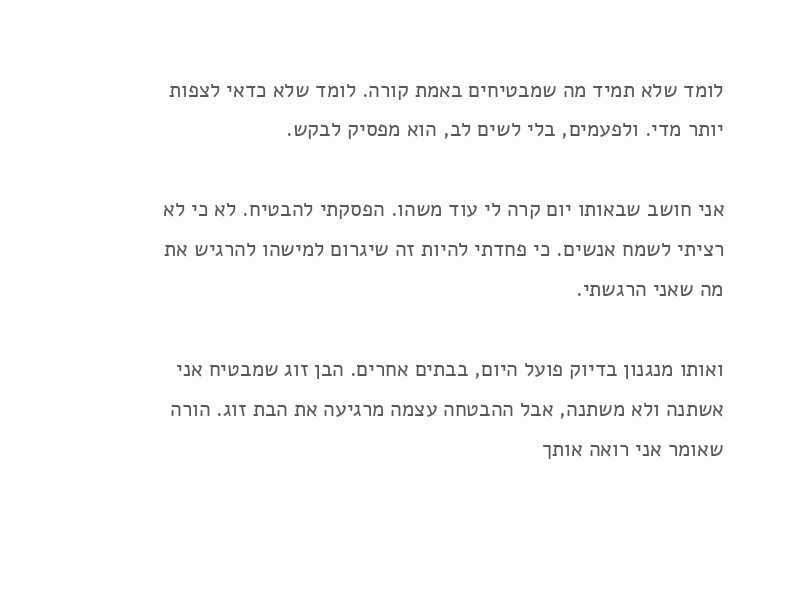לומד שלא תמיד מה שמבטיחים באמת קורה. לומד שלא כדאי לצפות יותר מדי. ולפעמים, בלי לשים לב, הוא מפסיק לבקש.

אני חושב שבאותו יום קרה לי עוד משהו. הפסקתי להבטיח. לא כי לא רציתי לשמח אנשים. כי פחדתי להיות זה שיגרום למישהו להרגיש את מה שאני הרגשתי.

ואותו מנגנון בדיוק פועל היום, בבתים אחרים. הבן זוג שמבטיח אני אשתנה ולא משתנה, אבל ההבטחה עצמה מרגיעה את הבת זוג. הורה שאומר אני רואה אותך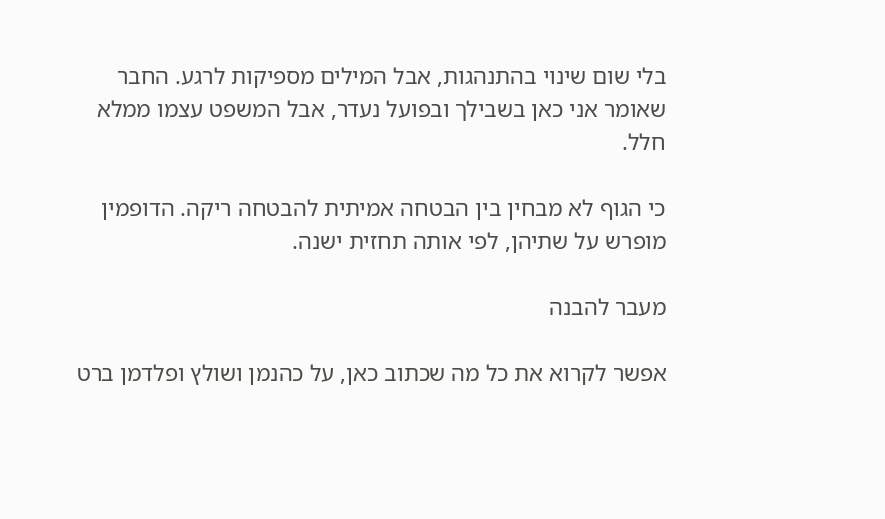בלי שום שינוי בהתנהגות, אבל המילים מספיקות לרגע. החבר שאומר אני כאן בשבילך ובפועל נעדר, אבל המשפט עצמו ממלא חלל.

כי הגוף לא מבחין בין הבטחה אמיתית להבטחה ריקה. הדופמין מופרש על שתיהן, לפי אותה תחזית ישנה.

מעבר להבנה

אפשר לקרוא את כל מה שכתוב כאן, על כהנמן ושולץ ופלדמן ברט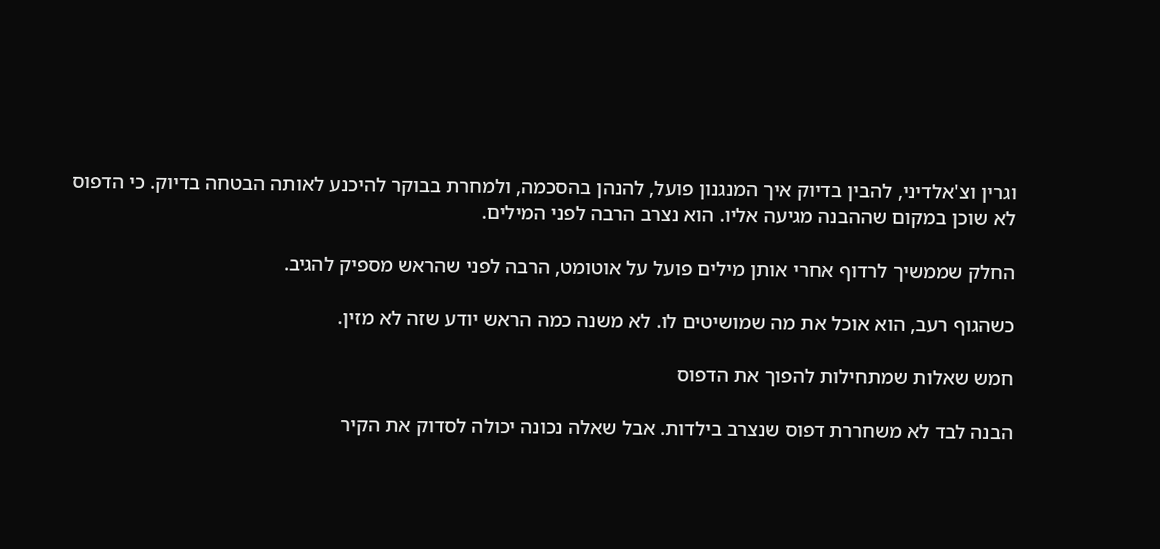וגרין וצ'אלדיני, להבין בדיוק איך המנגנון פועל, להנהן בהסכמה, ולמחרת בבוקר להיכנע לאותה הבטחה בדיוק. כי הדפוס לא שוכן במקום שההבנה מגיעה אליו. הוא נצרב הרבה לפני המילים.

החלק שממשיך לרדוף אחרי אותן מילים פועל על אוטומט, הרבה לפני שהראש מספיק להגיב.

כשהגוף רעב, הוא אוכל את מה שמושיטים לו. לא משנה כמה הראש יודע שזה לא מזין.

חמש שאלות שמתחילות להפוך את הדפוס

הבנה לבד לא משחררת דפוס שנצרב בילדות. אבל שאלה נכונה יכולה לסדוק את הקיר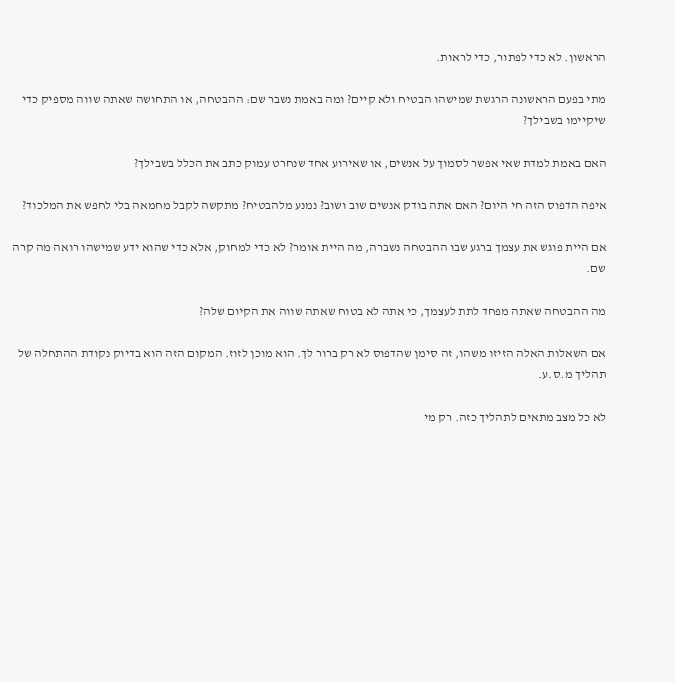הראשון. לא כדי לפתור, כדי לראות.

מתי בפעם הראשונה הרגשת שמישהו הבטיח ולא קיים? ומה באמת נשבר שם: ההבטחה, או התחושה שאתה שווה מספיק כדי שיקיימו בשבילך?

האם באמת למדת שאי אפשר לסמוך על אנשים, או שאירוע אחד שנחרט עמוק כתב את הכלל בשבילך?

איפה הדפוס הזה חי היום? האם אתה בודק אנשים שוב ושוב? נמנע מלהבטיח? מתקשה לקבל מחמאה בלי לחפש את המלכוד?

אם היית פוגש את עצמך ברגע שבו ההבטחה נשברה, מה היית אומר? לא כדי למחוק, אלא כדי שהוא ידע שמישהו רואה מה קרה שם.

מה ההבטחה שאתה מפחד לתת לעצמך, כי אתה לא בטוח שאתה שווה את הקיום שלה?

אם השאלות האלה הזיזו משהו, זה סימן שהדפוס לא רק ברור לך. הוא מוכן לזוז. המקום הזה הוא בדיוק נקודת ההתחלה של תהליך מ.ס.ע.

לא כל מצב מתאים לתהליך כזה. רק מי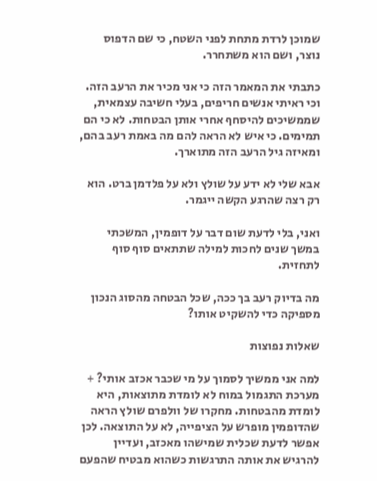שמוכן לרדת מתחת לפני השטח, כי שם הדפוס נוצר, ושם הוא משתחרר.

כתבתי את המאמר הזה כי אני מכיר את הרעב הזה. וכי ראיתי אנשים חריפים, בעלי חשיבה עצמאית, שממשיכים להיסחף אחרי אותן הבטחות. לא כי הם תמימים. כי איש לא הראה להם מה באמת רעב בהם, ומאיזה גיל הרעב הזה מתוארך.

אבא שלי לא ידע על שולץ ולא על פלדמן ברט. הוא רק רצה שהרגע הקשה ייגמר.

ואני, בלי לדעת שום דבר על דופמין, המשכתי במשך שנים לחכות למילה שתתאים סוף סוף לתחזית.

מה בדיוק רעב בך ככה, שכל הבטחה מהסוג הנכון מספיקה כדי להשקיט אותו?

שאלות נפוצות

למה אני ממשיך לסמוך על מי שכבר אכזב אותי? +
מערכת התגמול במוח לא לומדת מתוצאות, היא לומדת מהבטחות. מחקרו של וולפרם שולץ הראה שהדופמין מופרש על הציפייה, לא על התוצאה. לכן אפשר לדעת שכלית שמישהו מאכזב, ועדיין להרגיש את אותה התרגשות כשהוא מבטיח שהפעם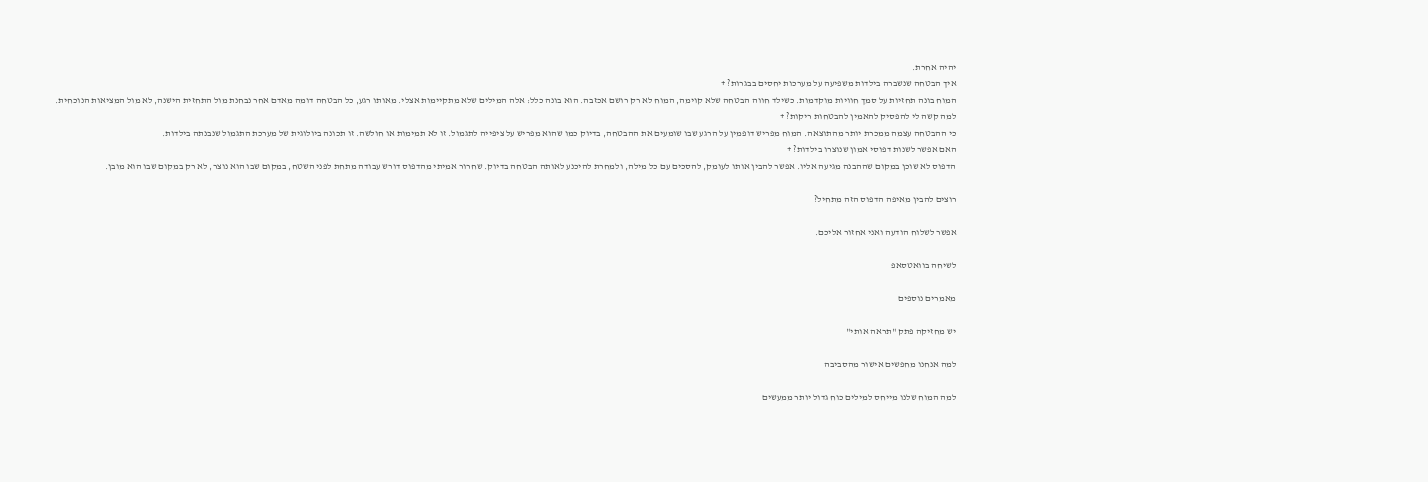יהיה אחרת.
איך הבטחה שנשברה בילדות משפיעה על מערכות יחסים בבגרות? +
המוח בונה תחזיות על סמך חוויות מוקדמות. כשילד חווה הבטחה שלא קוימה, המוח לא רק רושם אכזבה. הוא בונה כלל: אלה המילים שלא מתקיימות אצלי. מאותו רגע, כל הבטחה דומה מאדם אחר נבחנת מול התחזית הישנה, לא מול המציאות הנוכחית.
למה קשה לי להפסיק להאמין להבטחות ריקות? +
כי ההבטחה עצמה ממכרת יותר מהתוצאה. המוח מפריש דופמין על הרגע שבו שומעים את ההבטחה, בדיוק כמו שהוא מפריש על ציפייה לתגמול. זו לא תמימות או חולשה. זו תכונה ביולוגית של מערכת התגמול שנבנתה בילדות.
האם אפשר לשנות דפוסי אמון שנוצרו בילדות? +
הדפוס לא שוכן במקום שההבנה מגיעה אליו. אפשר להבין אותו לעומק, להסכים עם כל מילה, ולמחרת להיכנע לאותה הבטחה בדיוק. שחרור אמיתי מהדפוס דורש עבודה מתחת לפני השטח, במקום שבו הוא נוצר, לא רק במקום שבו הוא מובן.

רוצים להבין מאיפה הדפוס הזה מתחיל?

אפשר לשלוח הודעה ואני אחזור אליכם.

לשיחה בוואטסאפ

מאמרים נוספים

יש מחזיקה פתק "תראה אותי"

למה אנחנו מחפשים אישור מהסביבה

למה המוח שלנו מייחס למילים כוח גדול יותר ממעשים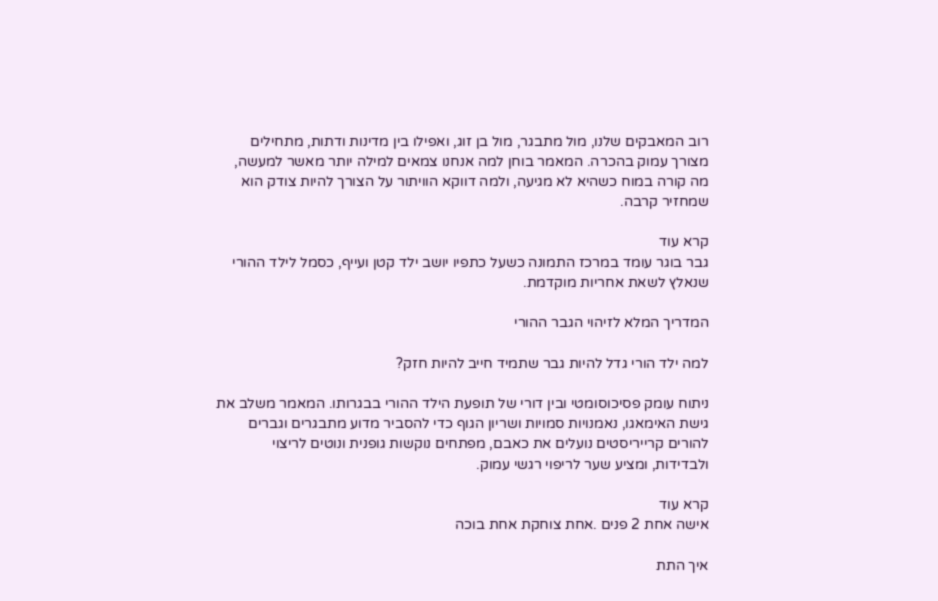רוב המאבקים שלנו, מול מתבגר, מול בן זוג, ואפילו בין מדינות ודתות, מתחילים מצורך עמוק בהכרה. המאמר בוחן למה אנחנו צמאים למילה יותר מאשר למעשה, מה קורה במוח כשהיא לא מגיעה, ולמה דווקא הוויתור על הצורך להיות צודק הוא שמחזיר קרבה.

קרא עוד
גבר בוגר עומד במרכז התמונה כשעל כתפיו יושב ילד קטן ועייף, כסמל לילד ההורי שנאלץ לשאת אחריות מוקדמת.

המדריך המלא לזיהוי הגבר ההורי

למה ילד הורי גדל להיות גבר שתמיד חייב להיות חזק?

ניתוח עומק פסיכוסומטי ובין דורי של תופעת הילד ההורי בבגרותו. המאמר משלב את גישת האימאגו, נאמנויות סמויות ושריון הגוף כדי להסביר מדוע מתבגרים וגברים להורים קרייריסטים נועלים את כאבם, מפתחים נוקשות גופנית ונוטים לריצוי ולבדידות, ומציע שער לריפוי רגשי עמוק.

קרא עוד
אישה אחת 2 פנים .אחת צוחקת אחת בוכה

איך התת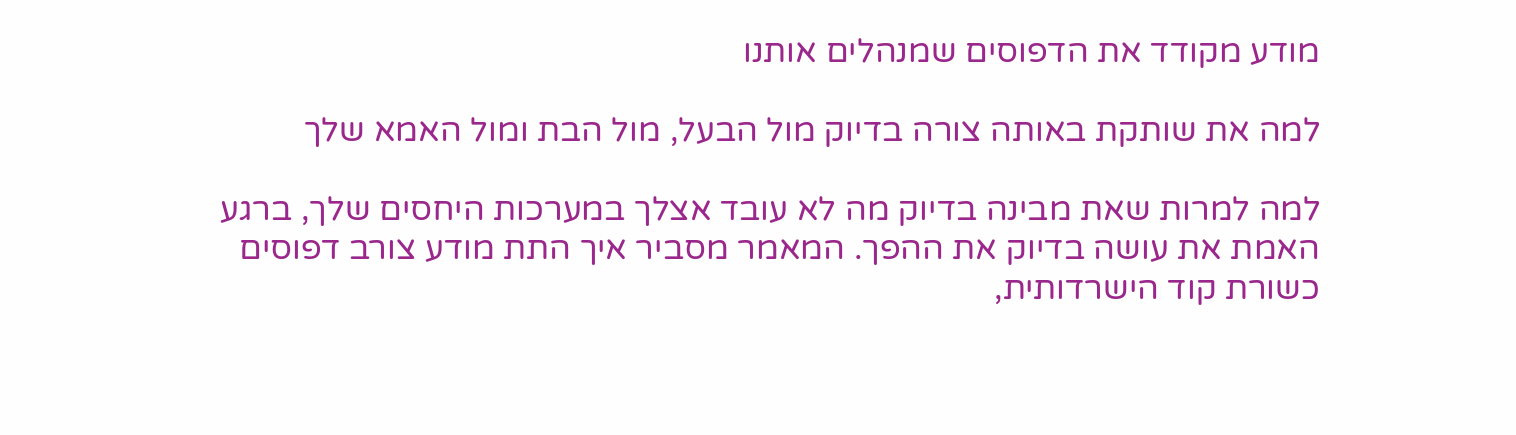מודע מקודד את הדפוסים שמנהלים אותנו

למה את שותקת באותה צורה בדיוק מול הבעל, מול הבת ומול האמא שלך

למה למרות שאת מבינה בדיוק מה לא עובד אצלך במערכות היחסים שלך, ברגע האמת את עושה בדיוק את ההפך. המאמר מסביר איך התת מודע צורב דפוסים כשורת קוד הישרדותית,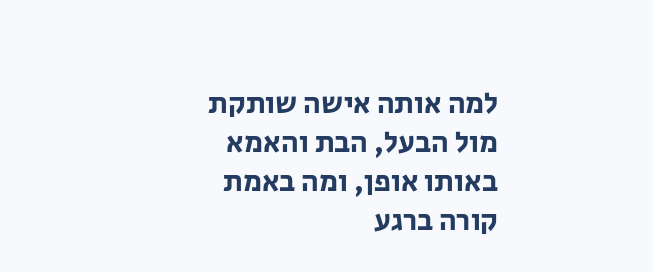למה אותה אישה שותקת מול הבעל, הבת והאמא באותו אופן, ומה באמת קורה ברגע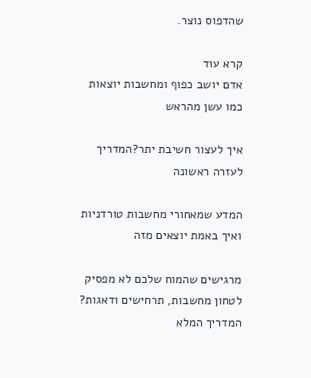שהדפוס נוצר.

קרא עוד
אדם יושב כפוף ומחשבות יוצאות כמו עשן מהראש

איך לעצור חשיבת יתר?המדריך לעזרה ראשונה

המדע שמאחורי מחשבות טורדניות ואיך באמת יוצאים מזה

מרגישים שהמוח שלכם לא מפסיק לטחון מחשבות, תרחישים ודאגות? המדריך המלא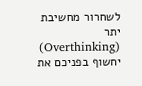לשחרור מחשיבת יתר (Overthinking) יחשוף בפניכם את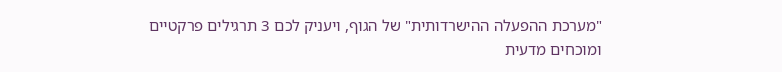"מערכת ההפעלה ההישרדותית" של הגוף, ויעניק לכם 3 תרגילים פרקטיים ומוכחים מדעית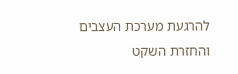להרגעת מערכת העצבים והחזרת השקט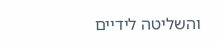והשליטה לידיים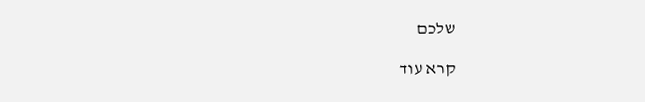שלכם

קרא עוד